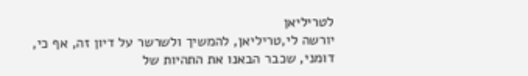לטריליאן
יורשה לי,טריליאן, להמשיך ולשרשר על דיון זה, אף כי, דומני, שכבר הבאנו את התהיות של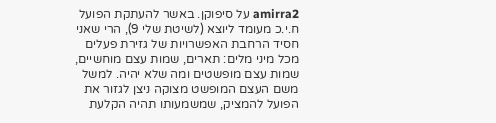amirra2 על סיפוקן. באשר להעתקת הפועל ח.י.כ מעומד ליוצא (לשיטת שלי 9), הרי שאני חסיד הרחבת האפשרויות של גזירת פעלים מכל מיני מלים: תארים, שמות עצם מוחשיים, שמות עצם מופשטים ומה שלא יהיה. למשל משם העצם המופשט מצוקה ניצן לגזור את הפועל להמציק, שמשמעותו תהיה הקלעת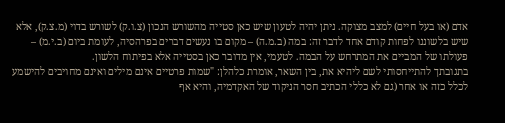אדם (או בעל חיים) למצב מצוקה. ניתן יהיה לטעון שיש כאן סטייה מהשורש הנכון (צ.ו.ק) לשורש בדוי (מ.צ.ק), אלא שיש בלשוננו לפחות קודם אחד לדבר זה: במה (ב.מ.ה) – מקום בו נעשים דברים בפרהסיה, לעומת ביום (ב.י.מ) – פעולתו של המביים את המתרחש על הבמה. לטעמי, אין מדובר כאן בסטייה אלא בפיתוח הלשון.
בתגובתך להתייחסותי לשם ליהיא את, בין השאר, אומרת כלהלן: "שמות פרטיים אינם מילים ואינם מחויבים להישמע לכלל כזה או אחר (גם לא כללי הכתיב חסר הניקוד של האקדמיה, והיא אף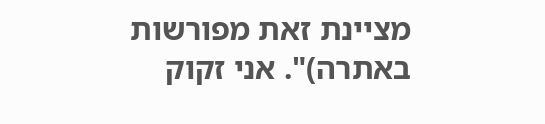מציינת זאת מפורשות באתרה)". אני זקוק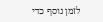לזמן נוסף כדי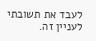לעבד את תשובתי לעניין זה.